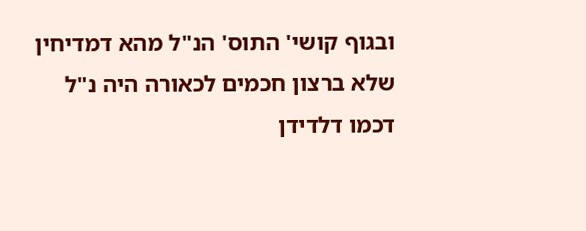ובגוף קושי' התוס' הנ"ל מהא דמדיחין שלא ברצון חכמים לכאורה היה נ"ל דכמו דלדידן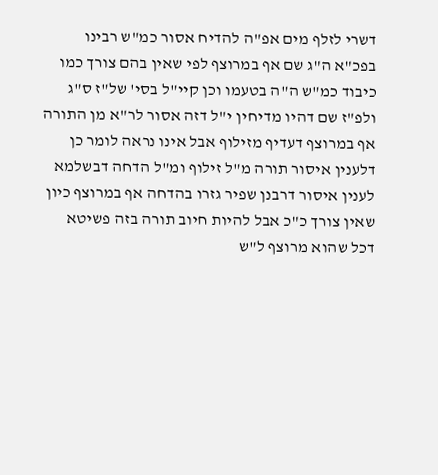דשרי לזלף מים אפ"ה להדיח אסור כמ"ש רבינו בפכ"א ה"ג שם אף במרוצף לפי שאין בהם צורך כמו כיבוד כמ"ש ה"ה בטעמו וכן קיי"ל בסי' של"ז ס"ג ולפ"ז שם דהיו מדיחין י"ל דזה אסור לר"א מן התורה אף במרוצף דעדיף מזילוף אבל אינו נראה לומר כן דלענין איסור תורה מ"ל זילוף ומ"ל הדחה דבשלמא לענין איסור דרבנן שפיר גזרו בהדחה אף במרוצף כיון שאין צורך כ"כ אבל להיות חיוב תורה בזה פשיטא דכל שהוא מרוצף ל"ש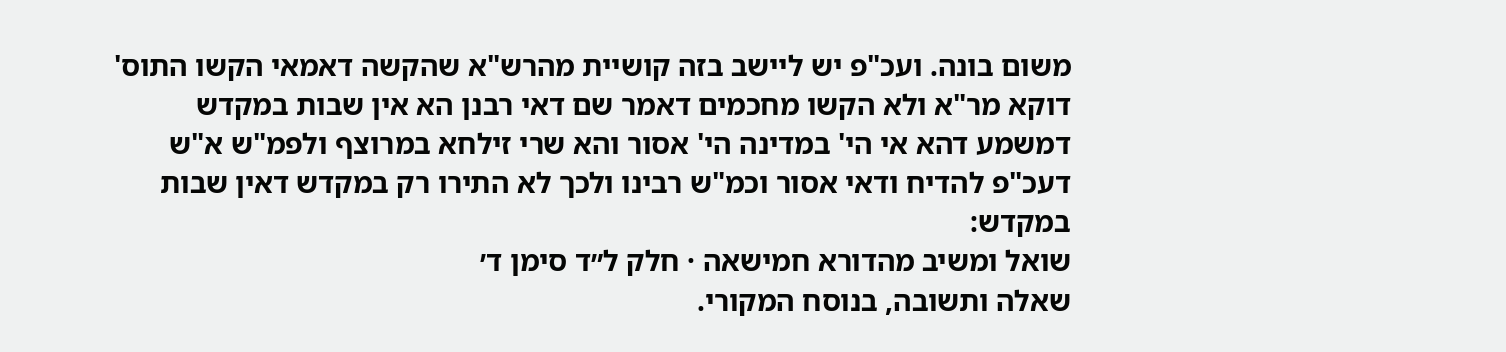משום בונה. ועכ"פ יש ליישב בזה קושיית מהרש"א שהקשה דאמאי הקשו התוס' דוקא מר"א ולא הקשו מחכמים דאמר שם דאי רבנן הא אין שבות במקדש דמשמע דהא אי הי' במדינה הי' אסור והא שרי זילחא במרוצף ולפמ"ש א"ש דעכ"פ להדיח ודאי אסור וכמ"ש רבינו ולכך לא התירו רק במקדש דאין שבות במקדש:
שואל ומשיב מהדורא חמישאה · חלק ל״ד סימן ד׳
שאלה ותשובה, בנוסח המקורי.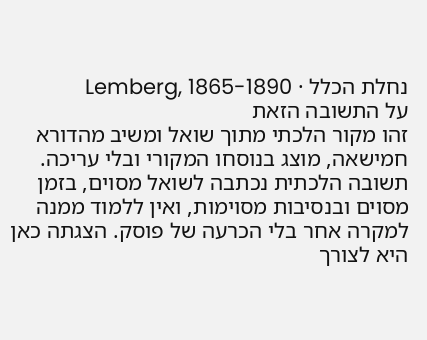נחלת הכלל · Lemberg, 1865-1890
על התשובה הזאת
זהו מקור הלכתי מתוך שואל ומשיב מהדורא חמישאה, מוצג בנוסחו המקורי ובלי עריכה. תשובה הלכתית נכתבה לשואל מסוים, בזמן מסוים ובנסיבות מסוימות, ואין ללמוד ממנה למקרה אחר בלי הכרעה של פוסק. הצגתה כאן היא לצורך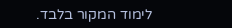לימוד המקור בלבד.